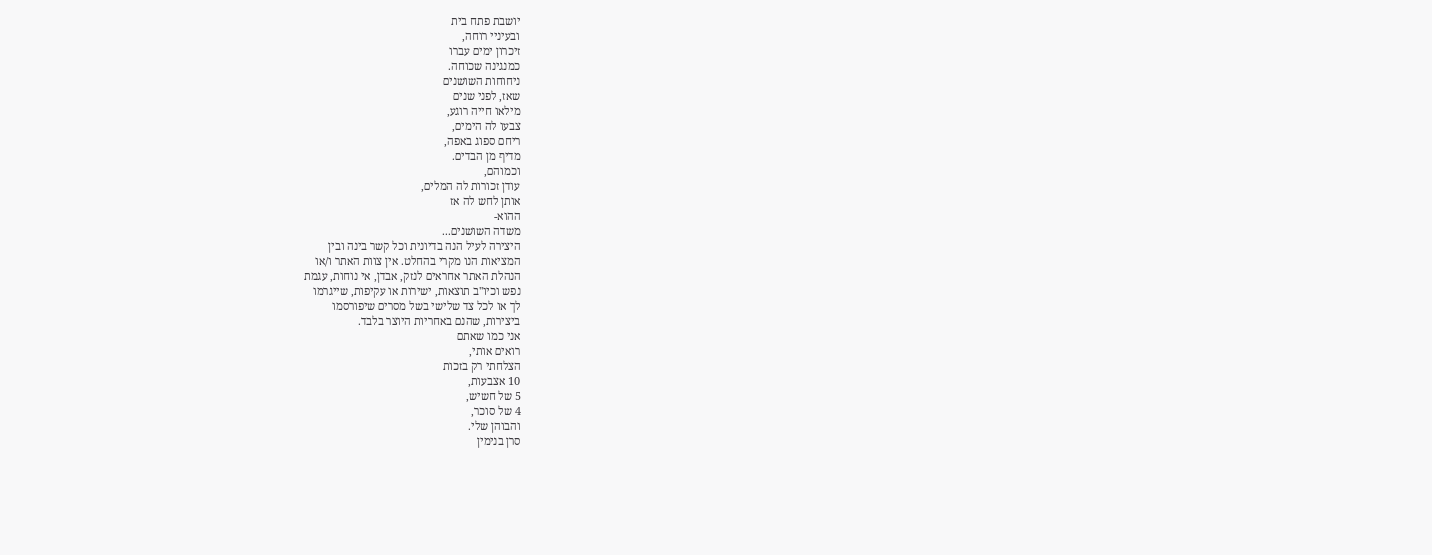יושבת פתח בית
ובעיניי רוחה,
זיכרון ימים עברו
כמנגינה שכוחה.
ניחוחות השושנים
שאז, לפני שנים
מילאו חייה רוגע,
צבעו לה הימים,
ריחם ספוג באפה,
מדיף מן הבדים.
וכמוהם,
עודן זכורות לה המלים,
אותן לחש לה אז
ההוא-
משדה השושנים...
היצירה לעיל הנה בדיונית וכל קשר בינה ובין
המציאות הנו מקרי בהחלט. אין צוות האתר ו/או
הנהלת האתר אחראים לנזק, אבדן, אי נוחות, עגמת
נפש וכיו''ב תוצאות, ישירות או עקיפות, שייגרמו
לך או לכל צד שלישי בשל מסרים שיפורסמו
ביצירות, שהנם באחריות היוצר בלבד.
אני כמו שאתם
רואים אותי,
הצלחתי רק בזכות
10 אצבעות,
5 של חשיש,
4 של סוכר,
והבוהן שלי.
סרן בנימין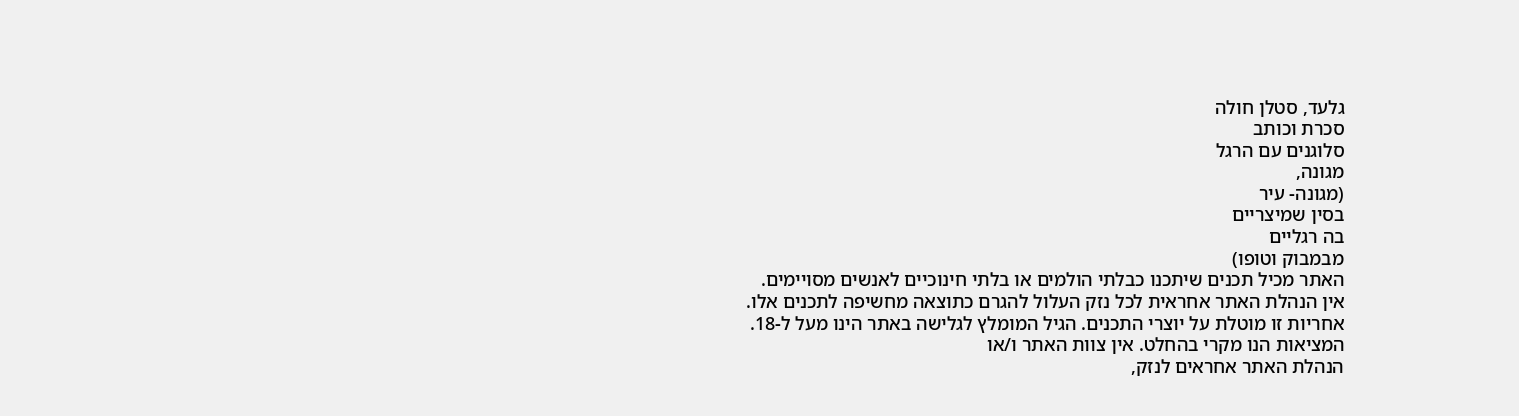גלעד, סטלן חולה
סכרת וכותב
סלוגנים עם הרגל
מגונה,
(מגונה- עיר
בסין שמיצריים
בה רגליים
מבמבוק וטופו)
האתר מכיל תכנים שיתכנו כבלתי הולמים או בלתי חינוכיים לאנשים מסויימים.
אין הנהלת האתר אחראית לכל נזק העלול להגרם כתוצאה מחשיפה לתכנים אלו.
אחריות זו מוטלת על יוצרי התכנים. הגיל המומלץ לגלישה באתר הינו מעל ל-18.
המציאות הנו מקרי בהחלט. אין צוות האתר ו/או
הנהלת האתר אחראים לנזק,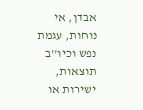אבדן, אי נוחות, עגמת
נפש וכיו''ב תוצאות, ישירות או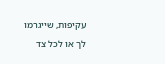עקיפות, שייגרמו
לך או לכל צד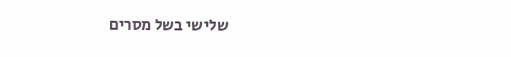שלישי בשל מסרים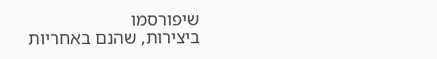שיפורסמו
ביצירות, שהנם באחריות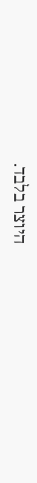היוצר בלבד.